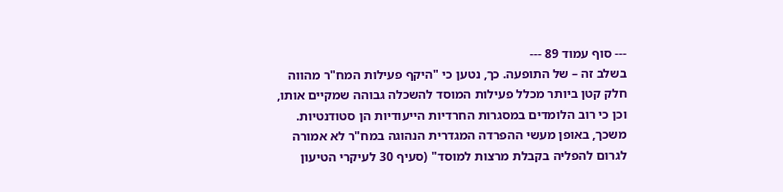--- סוף עמוד 89 ---
בשלב זה – של התופעה. כך, נטען כי "היקף פעילות המח"ר מהווה חלק קטן ביותר מכלל פעילות המוסד להשכלה גבוהה שמקיים אותו, וכן כי רוב הלומדים במסגרות החרדיות הייעודיות הן סטודנטיות. משכך, באופן מעשי ההפרדה המגדרית הנהוגה במח"ר לא אמורה לגרום להפליה בקבלת מרצות למוסד" (סעיף 30 לעיקרי הטיעון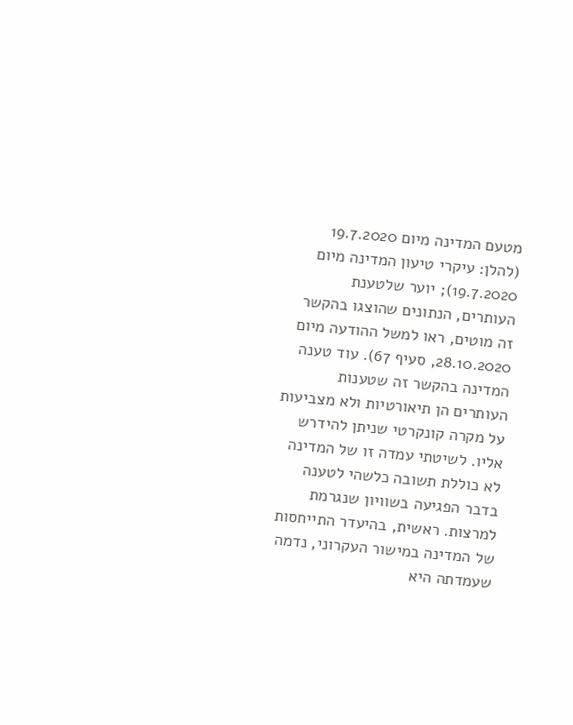מטעם המדינה מיום 19.7.2020 (להלן: עיקרי טיעון המדינה מיום 19.7.2020); יוער שלטענת העותרים, הנתונים שהוצגו בהקשר זה מוטים, ראו למשל ההודעה מיום 28.10.2020, סעיף 67). עוד טענה המדינה בהקשר זה שטענות העותרים הן תיאורטיות ולא מצביעות על מקרה קונקרטי שניתן להידרש אליו. לשיטתי עמדה זו של המדינה לא כוללת תשובה כלשהי לטענה בדבר הפגיעה בשוויון שנגרמת למרצות. ראשית, בהיעדר התייחסות של המדינה במישור העקרוני, נדמה שעמדתה היא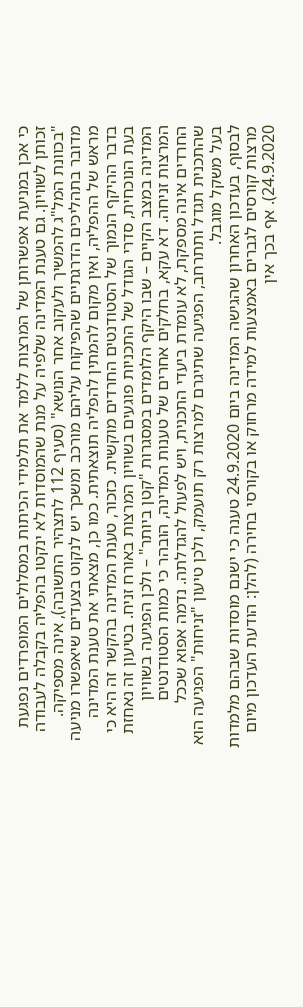כי אכן במניעת אפשרותן של המרצות ללמד את תלמידי הכיתות במסלולים המופרדים נפגעת זכותן לשוויון. גם טענת המדינה שלפיה על מנת שהמוסדות לא ינקטו בהפליה בקבלה לעבודה "בכוונת המל"ג להמשיך ולעקוב אחר הנושא" (סעיף 112 לתצהיר התשובה), אינה מספיקה. מדובר בתהליכים הדרגתיים שהפיקוח עליהם מורכב ומשכך יש לנקוט בצעדים שיאפשרו מניעה מראש של ההפליה, ואין מקום להמתין להפליה תוצאתית. כמו כן, מצאתי את טענת המדינה בדבר ההיקף הנמוך של הסטודנטים החרדים מוקשית. כזכור, טענת המדינה בהקשר זה היא כי בעת הנוכחית, סדרי הגודל של התכניות פוגעים בשוויון המרצות באורח זניח. בטיעון זה נאחזת המדינה במצב הקיים – שבו היקף הלומדים במסגרות "קטן ביותר" – ולכן הפגיעה בשוויון המרצות זניחה. דא עקא, בחלקים אחרים של טענות המדינה, הובהר כי כמות הסטודנטים החרדים אינה מספקת, לא עומדת ביעדי התכנית, ויש לפעול להגדלתה. נדמה אפוא שככל שהתכנית תגדל ותתרחב, הפגיעה שתיגרם למרצות רק תועמק, ולכן טיעון "זניחוּת" הפגיעה הוא בעל משקל מוגבל.
לבסוף, בעדכון האחרון שהגישה המדינה ביום 24.9.2020 טענה כי ישנם מוסדות שבהם מלמדות מרצות קורסים לגברים באמצעות למידה מרחוק או בקורסי בחירה (להלן: הודעת העדכון מיום 24.9.2020). אף בכך אין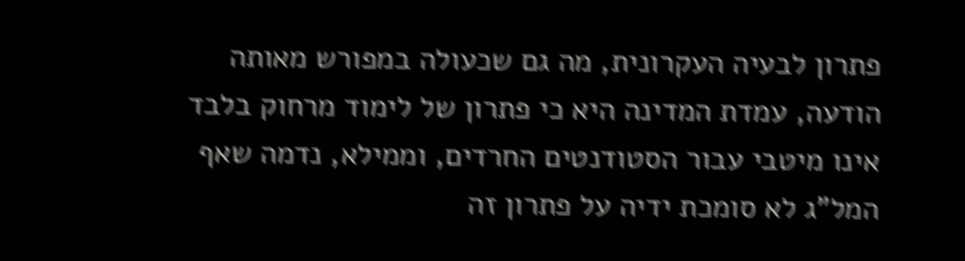פתרון לבעיה העקרונית, מה גם שכעולה במפורש מאותה הודעה, עמדת המדינה היא כי פתרון של לימוד מרחוק בלבד אינו מיטבי עבור הסטודנטים החרדים, וממילא, נדמה שאף המל"ג לא סומכת ידיה על פתרון זה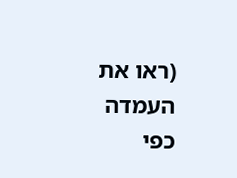(ראו את העמדה כפי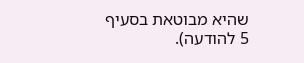שהיא מבוטאת בסעיף 5 להודעה).